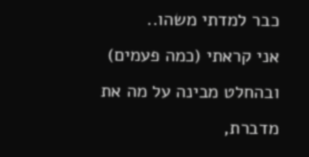כבר למדתי משהו..
אני קראתי (כמה פעמים) ובהחלט מבינה על מה את מדברת,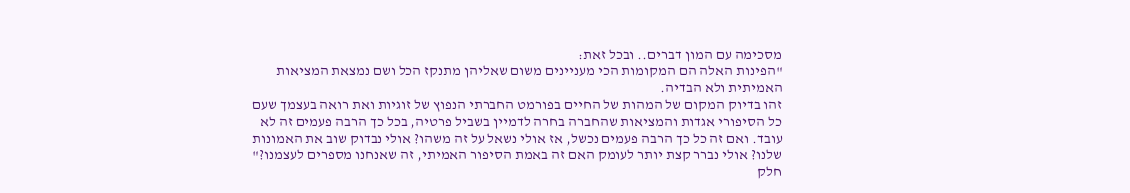מסכימה עם המון דברים.. ובכל זאת:
"הפינות האלה הם המקומות הכי מעניינים משום שאליהן מתנקז הכל ושם נמצאת המציאות האמיתית ולא הבדיה.
זהו בדיוק המקום של המהות של החיים בפורמט החברתי הנפוץ של זוגיות ואת רואה בעצמך שעם כל הסיפורי אגדות והמציאות שהחברה בחרה לדמיין בשביל פרטיה, בכל כך הרבה פעמים זה לא עובד. ואם זה כל כך הרבה פעמים נכשל, אז אולי נשאל על זה משהו? אולי נבדוק שוב את האמונות שלנו? אולי נברר קצת יותר לעומק האם זה באמת הסיפור האמיתי, זה שאנחנו מספרים לעצמנו?"
חלק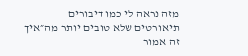מזה נראה לי כמו דיבורים תיאורטים שלא טובים יותר מה״איך זה אמור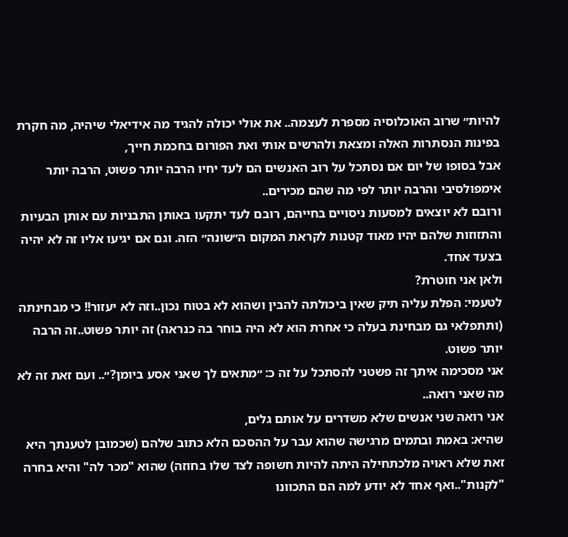להיות״ שרוב האוכלוסיה מספרת לעצמה.. את אולי יכולה להגיד מה אידיאלי שיהיה, מה חקרת בפינות הנסתרות האלה ומצאת ולהרשים אותי ואת הפורום בחכמת חייך,
אבל בסופו של יום אם נסתכל על רוב האנשים הם לעד יחיו הרבה יותר פשוט, הרבה יותר אימפולסיבי והרבה יותר לפי מה שהם מכירים..
ורובם לא יוצאים למסעות ניסויים בחייהם, רובם לעד יתקעו באותן התבניות עם אותן הבעיות והתזוזות שלהם יהיו מאוד קטנות לקראת המקום ה״שונה״ הזה. וגם אם יגיעו אליו זה לא יהיה בצעד אחד.
ולאן אני חוטרת?
לטעמי: הפלת עליה תיק שאין ביכולתה להבין ושהוא לא בטוח נכון..וזה לא יעזור!! כי מבחינתה (ותתפלאי גם מבחינת בעלה כי אחרת הוא לא היה בוחר בה כנראה) זה יותר פשוט..זה הרבה יותר פשוט.
אני מסכימה איתך זה פשטני להסתכל על זה כ: ״מתאים לך שאני אסע ביומן?״.. ועם זאת זה לא מה שאני רואה..
אני רואה שני אנשים שלא משדרים על אותם גלים,
שהיא: באמת ובתמים מרגישה שהוא עבר על ההסכם הלא כתוב שלהם (שכמובן לטענתך היא זאת שלא ראויה מלכתחילה היתה להיות חשופה לצד שלו בחוזה) שהוא "מכר לה" והיא בחרה "לקנות"..ואף אחד לא יודע למה הם התכוונו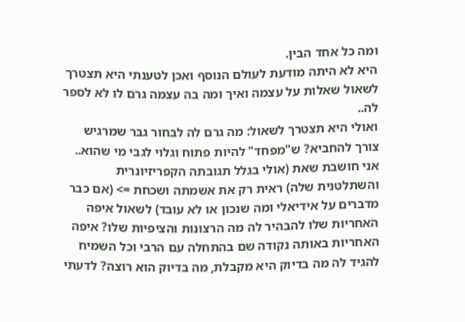ומה כל אחד הבין.
היא לא היתה מודעת לעולם הנוסף ואכן לטענתי היא תצטרך לשאול שאלות על עצמה ואיך ומה בה עצמה גרם לו לא לספר לה..
ואולי היא תצטרך לשאול: מה גרם לה לבחור גבר שמרגיש צורך להחביא? ש"מפחד" להיות פתוח וגלוי לגבי מי שהוא..
אני חושבת שאת (אולי בגלל תגובתה הקפריזיונרית והשתלטנית שלה) ראית רק את אשמתה ושכחת => (אם כבר מדברים על אידיאלי ומה שנכון או לא עובד) לשאול איפה האחריות שלו להבהיר לה מה הרצונות והציפיות שלו? איפה האחריות באותה נקודה שם בהתחלה עם הרבי וכל השמיח להגיד לה מה בדיוק היא מקבלת, מה בדיוק הוא רוצה? לדעתי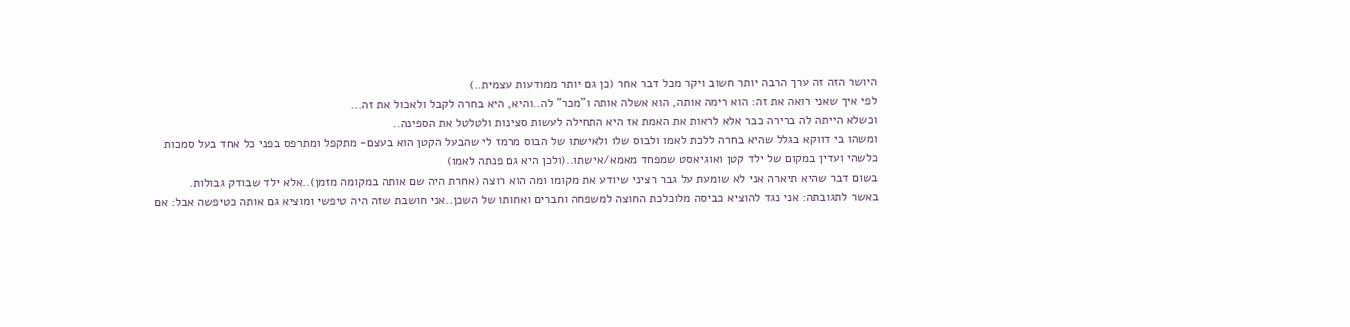היושר הזה זה ערך הרבה יותר חשוב ויקר מכל דבר אחר (כן גם יותר ממודעות עצמית..)
לפי איך שאני רואה את זה: הוא רימה אותה, הוא אשלה אותה ו"מכר" לה..והיא, היא בחרה לקבל ולאכול את זה...
וכשלא הייתה לה ברירה כבר אלא לראות את האמת אז היא התחילה לעשות סצינות ולטלטל את הספינה..
ומשהו בי דווקא בגלל שהיא בחרה ללכת לאמו ולבוס שלו ולאישתו של הבוס מרמז לי שהבעל הקטן הוא בעצם- מתקפל ומתרפס בפני כל אחד בעל סמכות כלשהי ועדין במקום של ילד קטן ואוגיאסט שמפחד מאמא/אישתו..(ולכן היא גם פנתה לאמו)
בשום דבר שהיא תיארה אני לא שומעת על גבר רציני שיודע את מקומו ומה הוא רוצה (אחרת היה שם אותה במקומה מזמן)..אלא ילד שבודק גבולות.
באשר לתגובתה: אני נגד להוציא כביסה מלוכלכת החוצה למשפחה וחברים ואחותו של השכן..אני חושבת שזה היה טיפשי ומוציא גם אותה כטיפשה אבל: אם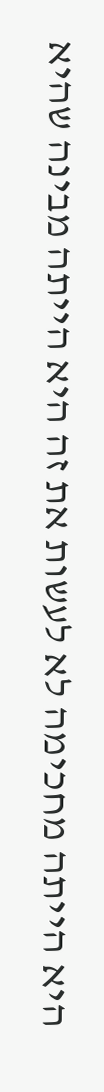היא הייתה מחכימה לא לעשות את זה היא הייתה מבינה שהיא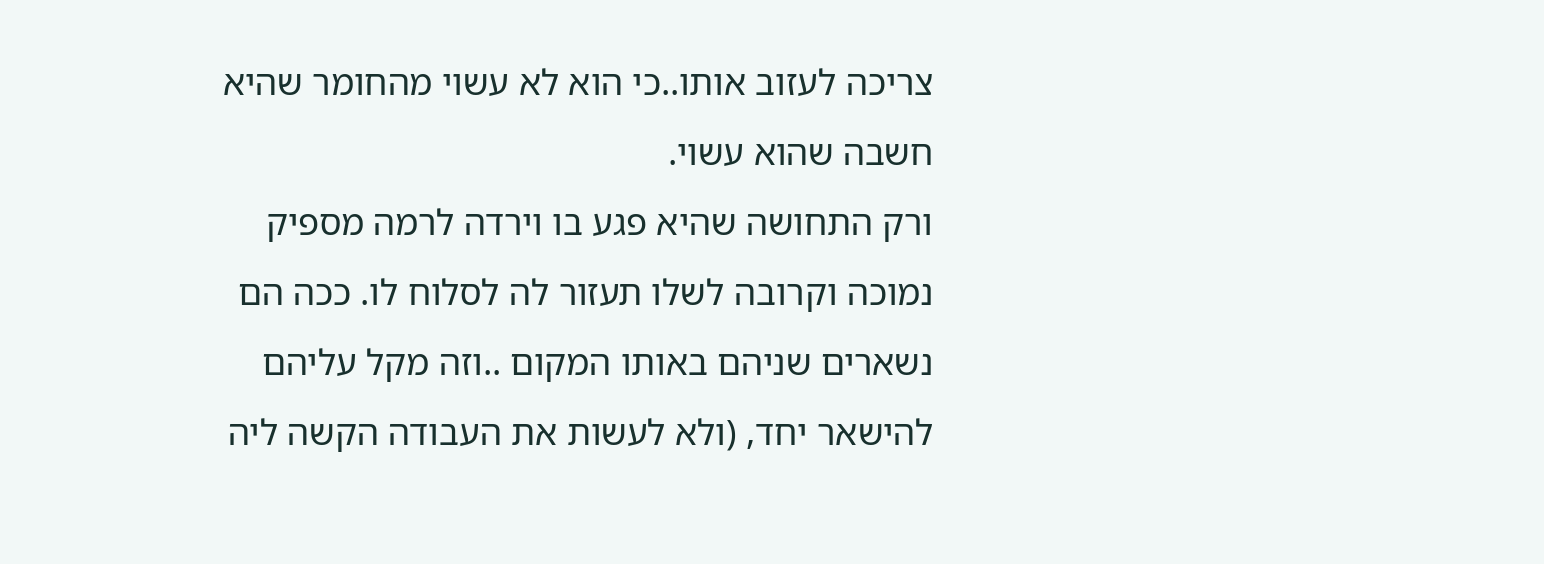צריכה לעזוב אותו..כי הוא לא עשוי מהחומר שהיא חשבה שהוא עשוי.
ורק התחושה שהיא פגע בו וירדה לרמה מספיק נמוכה וקרובה לשלו תעזור לה לסלוח לו. ככה הם נשארים שניהם באותו המקום ..וזה מקל עליהם להישאר יחד, (ולא לעשות את העבודה הקשה ליה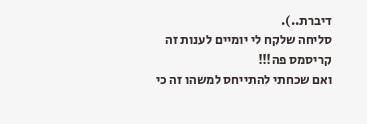דיברת..).
סליחה שלקח לי יומיים לענות זה קריסמס פה!!!
ואם שכחתי להתייחס למשהו זה כי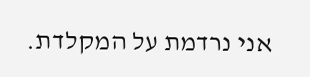אני נרדמת על המקלדת.